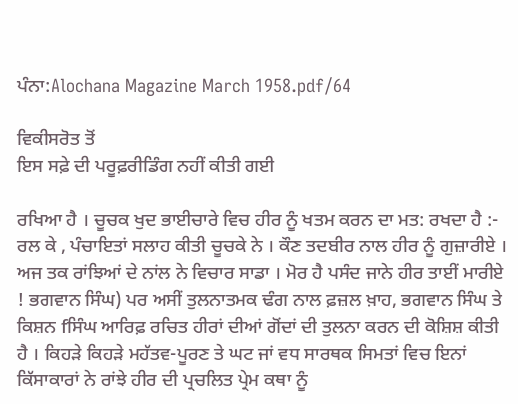ਪੰਨਾ:Alochana Magazine March 1958.pdf/64

ਵਿਕੀਸਰੋਤ ਤੋਂ
ਇਸ ਸਫ਼ੇ ਦੀ ਪਰੂਫ਼ਰੀਡਿੰਗ ਨਹੀਂ ਕੀਤੀ ਗਈ

ਰਖਿਆ ਹੈ । ਚੂਚਕ ਖੁਦ ਭਾਈਚਾਰੇ ਵਿਚ ਹੀਰ ਨੂੰ ਖਤਮ ਕਰਨ ਦਾ ਮਤ: ਰਖਦਾ ਹੈ :- ਰਲ ਕੇ , ਪੰਚਾਇਤਾਂ ਸਲਾਹ ਕੀਤੀ ਚੂਚਕੇ ਨੇ । ਕੌਣ ਤਦਬੀਰ ਨਾਲ ਹੀਰ ਨੂੰ ਗੁਜ਼ਾਰੀਏ । ਅਜ ਤਕ ਰਾਂਝਿਆਂ ਦੇ ਨਾਂਲ ਨੇ ਵਿਚਾਰ ਸਾਡਾ । ਮੋਰ ਹੈ ਪਸੰਦ ਜਾਨੇ ਹੀਰ ਤਾਈਂ ਮਾਰੀਏ ! ਭਗਵਾਨ ਸਿੰਘ) ਪਰ ਅਸੀਂ ਤੁਲਨਾਤਮਕ ਢੰਗ ਨਾਲ ਫ਼ਜ਼ਲ ਖ਼ਾਹ, ਭਗਵਾਨ ਸਿੰਘ ਤੇ ਕਿਸ਼ਨ fਸਿੰਘ ਆਰਿਫ਼ ਰਚਿਤ ਹੀਰਾਂ ਦੀਆਂ ਗੋਂਦਾਂ ਦੀ ਤੁਲਨਾ ਕਰਨ ਦੀ ਕੋਸ਼ਿਸ਼ ਕੀਤੀ ਹੈ । ਕਿਹੜੇ ਕਿਹੜੇ ਮਹੱਤਵ-ਪੂਰਣ ਤੇ ਘਟ ਜਾਂ ਵਧ ਸਾਰਥਕ ਸਿਮਤਾਂ ਵਿਚ ਇਨਾਂ ਕਿੱਸਾਕਾਰਾਂ ਨੇ ਰਾਂਝੇ ਹੀਰ ਦੀ ਪ੍ਰਚਲਿਤ ਪ੍ਰੇਮ ਕਥਾ ਨੂੰ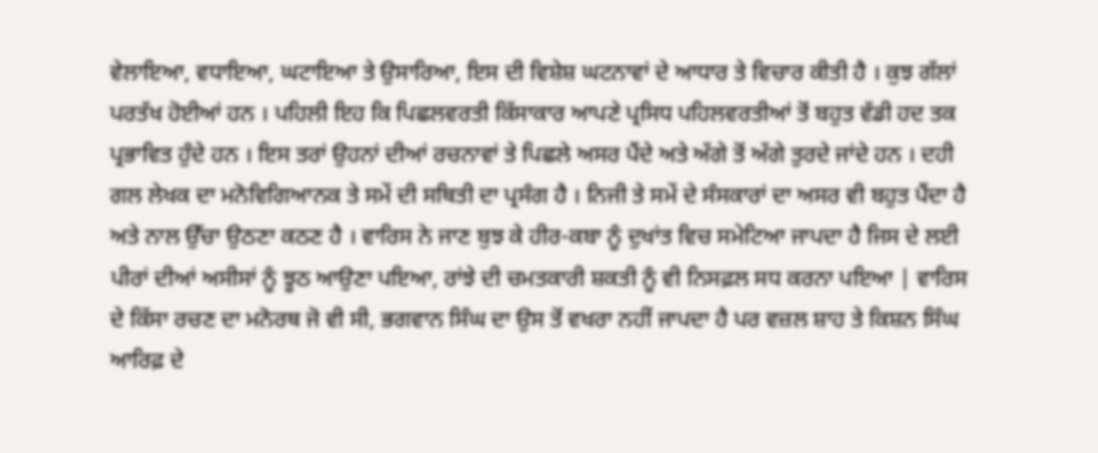ਵੇਲਾਇਆ, ਵਧਾਇਆ, ਘਟਾਇਆ ਤੇ ਉਸਾਰਿਆ, ਇਸ ਦੀ ਵਿਸ਼ੇਸ਼ ਘਟਨਾਵਾਂ ਦੇ ਆਧਾਰ ਤੇ ਵਿਚਾਰ ਕੀਤੀ ਹੈ । ਕੁਝ ਗੱਲਾਂ ਪਰਤੱਖ ਹੋਈਆਂ ਹਨ । ਪਹਿਲੀ ਇਹ ਕਿ ਪਿਛਲਵਰਤੀ ਕਿੱਸਾਕਾਰ ਆਪਣੇ ਪ੍ਰਸਿਧ ਪਹਿਲਵਰਤੀਆਂ ਤੋਂ ਬਹੁਤ ਵੱਡੀ ਹਦ ਤਕ ਪ੍ਰਭਾਵਿਤ ਹੁੰਦੇ ਹਨ । ਇਸ ਤਰਾਂ ਉਹਨਾਂ ਦੀਆਂ ਰਚਨਾਵਾਂ ਤੇ ਪਿਛਲੇ ਅਸਰ ਪੈਂਦੇ ਅਤੇ ਅੱਗੇ ਤੋਂ ਅੱਗੇ ਤੁਰਦੇ ਜਾਂਦੇ ਹਨ । ਦਹੀ ਗਲ ਲੇਖਕ ਦਾ ਮਨੋਵਿਗਿਆਨਕ ਤੇ ਸਮੇਂ ਦੀ ਸਥਿਤੀ ਦਾ ਪ੍ਰਸੰਗ ਹੈ । ਨਿਜੀ ਤੇ ਸਮੇਂ ਦੇ ਸੰਸਕਾਰਾਂ ਦਾ ਅਸਰ ਵੀ ਬਹੁਤ ਪੈਂਦਾ ਹੈ ਅਤੇ ਨਾਲ ਉੱਚਾ ਉਠਣਾ ਕਠਣ ਹੈ । ਵਾਰਿਸ ਨੇ ਜਾਣ ਬੁਝ ਕੇ ਹੀਰ-ਕਬਾ ਨੂੰ ਦੁਖਾਂਤ ਵਿਚ ਸਮੇਟਿਆ ਜਾਪਦਾ ਹੈ ਜਿਸ ਦੇ ਲਈ ਪੀਰਾਂ ਦੀਆਂ ਅਸੀਸਾਂ ਨੂੰ ਝੂਠ ਆਉਣਾ ਪਇਆ, ਰਾਂਝੇ ਦੀ ਚਮਤਕਾਰੀ ਸ਼ਕਤੀ ਨੂੰ ਵੀ ਨਿਸਫ਼ਲ ਸਧ ਕਰਨਾ ਪਇਆ | ਵਾਰਿਸ ਦੇ ਕਿੱਸਾ ਰਚਣ ਦਾ ਮਨੋਰਥ ਜੋ ਵੀ ਸੀ, ਭਗਵਾਨ ਸਿੰਘ ਦਾ ਉਸ ਤੋਂ ਵਖਰਾ ਨਹੀਂ ਜਾਪਦਾ ਹੈ ਪਰ ਵਜ਼ਲ ਸ਼ਾਹ ਤੇ ਕਿਸ਼ਨ ਸਿੰਘ ਆਰਿਫ਼ ਦੇ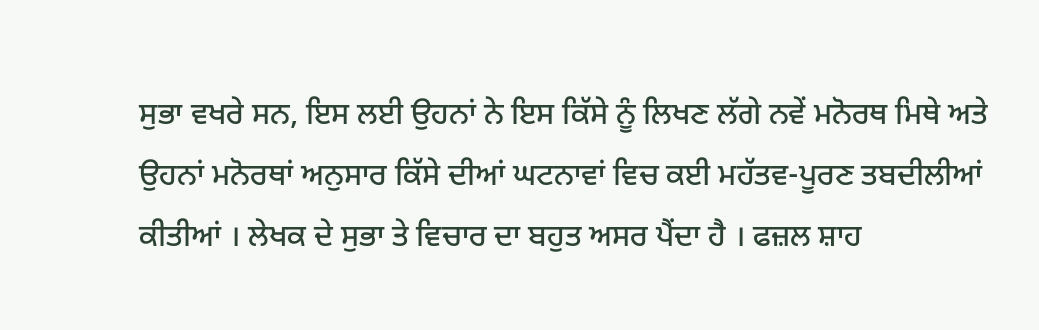ਸੁਭਾ ਵਖਰੇ ਸਨ, ਇਸ ਲਈ ਉਹਨਾਂ ਨੇ ਇਸ ਕਿੱਸੇ ਨੂੰ ਲਿਖਣ ਲੱਗੇ ਨਵੇਂ ਮਨੋਰਥ ਮਿਥੇ ਅਤੇ ਉਹਨਾਂ ਮਨੋਰਥਾਂ ਅਨੁਸਾਰ ਕਿੱਸੇ ਦੀਆਂ ਘਟਨਾਵਾਂ ਵਿਚ ਕਈ ਮਹੱਤਵ-ਪੂਰਣ ਤਬਦੀਲੀਆਂ ਕੀਤੀਆਂ । ਲੇਖਕ ਦੇ ਸੁਭਾ ਤੇ ਵਿਚਾਰ ਦਾ ਬਹੁਤ ਅਸਰ ਪੈਂਦਾ ਹੈ । ਫਜ਼ਲ ਸ਼ਾਹ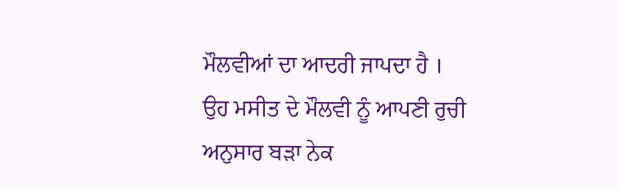ਮੌਲਵੀਆਂ ਦਾ ਆਦਰੀ ਜਾਪਦਾ ਹੈ । ਉਹ ਮਸੀਤ ਦੇ ਮੌਲਵੀ ਨੂੰ ਆਪਣੀ ਰੁਚੀ ਅਨੁਸਾਰ ਬੜਾ ਨੇਕ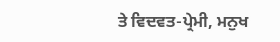ਤੇ ਵਿਦਵਤ-ਪ੍ਰੇਮੀ, ਮਨੁਖ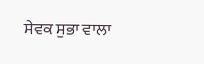ਸੇਵਕ ਸੁਭਾ ਵਾਲਾ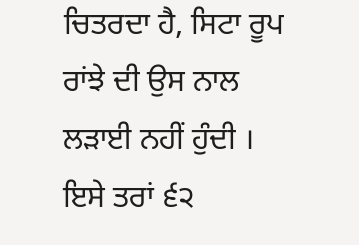ਚਿਤਰਦਾ ਹੈ, ਸਿਟਾ ਰੂਪ ਰਾਂਝੇ ਦੀ ਉਸ ਨਾਲ ਲੜਾਈ ਨਹੀਂ ਹੁੰਦੀ । ਇਸੇ ਤਰਾਂ ੬੨